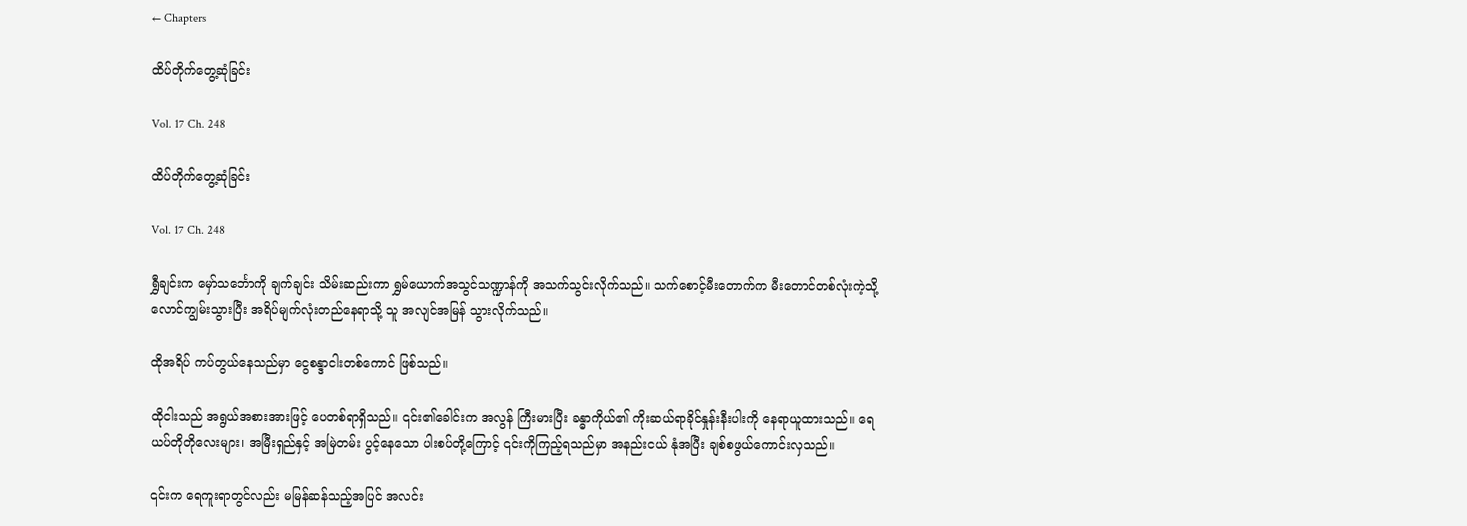← Chapters

ထိပ်တိုက်တွေ့ဆုံခြင်း

Vol. 17 Ch. 248

ထိပ်တိုက်တွေ့ဆုံခြင်း

Vol. 17 Ch. 248

ရွှီချင်းက မှော်သင်္ဘောကို ချက်ချင်း သိမ်းဆည်းကာ ရွှမ်ယောက်အသွင်သဏ္ဍာန်ကို အသက်သွင်းလိုက်သည်။ သက်စောင့်မီးတောက်က မီးတောင်တစ်လုံးကဲ့သို့ လောင်ကျွမ်းသွားပြီး အရိပ်မျက်လုံးတည်နေရာသို့ သူ အလျင်အမြန် သွားလိုက်သည်။

ထိုအရိပ် ကပ်တွယ်နေသည်မှာ ငွေစန္ဒာငါးတစ်ကောင် ဖြစ်သည်။

ထိုငါးသည် အရွယ်အစားအားဖြင့် ပေတစ်ရာရှိသည်။ ၎င်း၏ခေါင်းက အလွန် ကြီးမားပြီး ခန္ဓာကိုယ်၏ ကိုးဆယ်ရာခိုင်နှုန်းနီးပါးကို နေရာယူထားသည်။ ရေယပ်တိုတိုလေးများ၊ အမြီးရှည်နှင့် အမြဲတမ်း ပွင့်နေသော ပါးစပ်တို့ကြောင့် ၎င်းကိုကြည့်ရသည်မှာ အနည်းငယ် နုံအပြီး ချစ်စဖွယ်ကောင်းလှသည်။

၎င်းက ရေကူးရာတွင်လည်း မမြန်ဆန်သည့်အပြင် အလင်း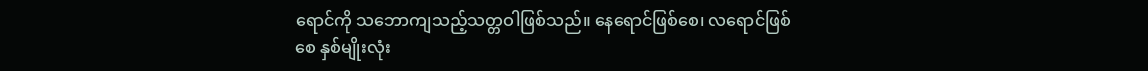ရောင်ကို သဘောကျသည့်သတ္တဝါဖြစ်သည်။ နေရောင်ဖြစ်စေ၊ လရောင်ဖြစ်စေ နှစ်မျိုးလုံး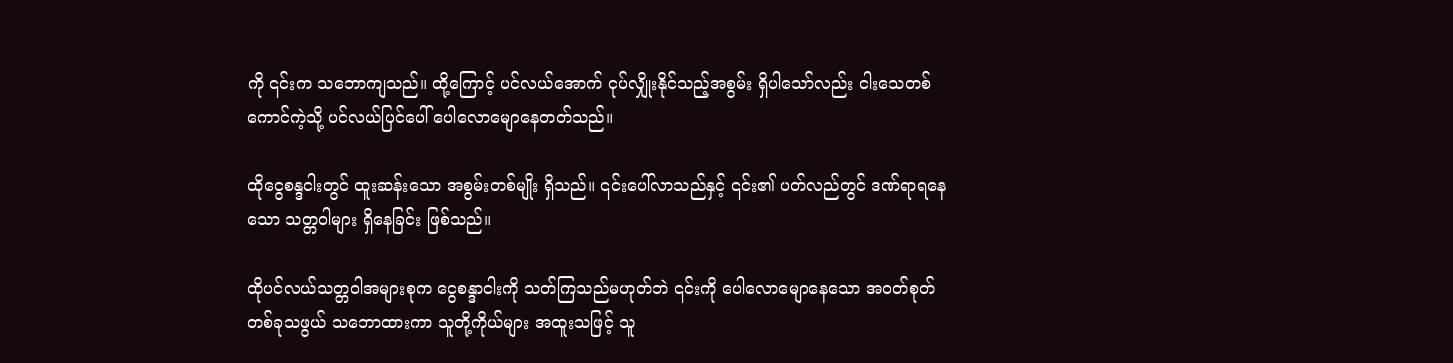ကို ၎င်းက သဘောကျသည်။ ထို့ကြောင့် ပင်လယ်အောက် ငုပ်လျှိုးနိုင်သည့်အစွမ်း ရှိပါသော်လည်း ငါးသေတစ်ကောင်ကဲ့သို့ ပင်လယ်ပြင်ပေါ် ပေါလောမျောနေတတ်သည်။

ထိုငွေစန္ဒငါးတွင် ထူးဆန်းသော အစွမ်းတစ်မျိုး ရှိသည်။ ၎င်းပေါ်လာသည်နှင့် ၎င်း၏ ပတ်လည်တွင် ဒဏ်ရာရနေသော သတ္တဝါများ ရှိနေခြင်း ဖြစ်သည်။

ထိုပင်လယ်သတ္တဝါအများစုက ငွေစန္ဒာငါးကို သတ်ကြသည်မဟုတ်ဘဲ ၎င်းကို ပေါလောမျောနေသော အဝတ်စုတ်တစ်ခုသဖွယ် သဘောထားကာ သူတို့ကိုယ်များ အထူးသဖြင့် သူ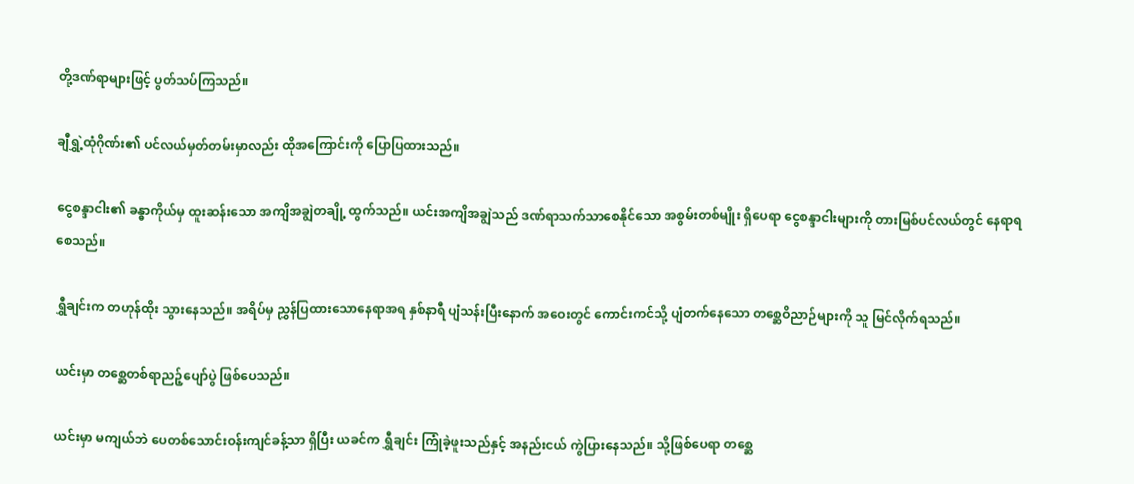တို့ဒဏ်ရာများဖြင့် ပွတ်သပ်ကြသည်။

ချီရွှဲ့ထုံဂိုဏ်း၏ ပင်လယ်မှတ်တမ်းမှာလည်း ထိုအကြောင်းကို ပြောပြထားသည်။

ငွေစန္ဒာငါး၏ ခန္ဓာကိုယ်မှ ထူးဆန်းသော အကျိအချွဲတချို့ ထွက်သည်။ ယင်းအကျိအချွဲသည် ဒဏ်ရာသက်သာစေနိုင်သော အစွမ်းတစ်မျိုး ရှိပေရာ ငွေစန္ဒာငါးများကို တားမြစ်ပင်လယ်တွင် နေရာရစေသည်။

ရွှီချင်းက တဟုန်ထိုး သွားနေသည်။ အရိပ်မှ ညွှန်ပြထားသောနေရာအရ နှစ်နာရီ ပျံသန်းပြီးနောက် အဝေးတွင် ကောင်းကင်သို့ ပျံတက်နေသော တစ္ဆေဝိညာဉ်များကို သူ မြင်လိုက်ရသည်။

ယင်းမှာ တစ္ဆေတစ်ရာညဉ့်ပျော်ပွဲ ဖြစ်ပေသည်။

ယင်းမှာ မကျယ်ဘဲ ပေတစ်သောင်းဝန်းကျင်ခန့်သာ ရှိပြီး ယခင်က ရွှီချင်း ကြုံခဲ့ဖူးသည်နှင့် အနည်းငယ် ကွဲပြားနေသည်။ သို့ဖြစ်ပေရာ တစ္ဆေ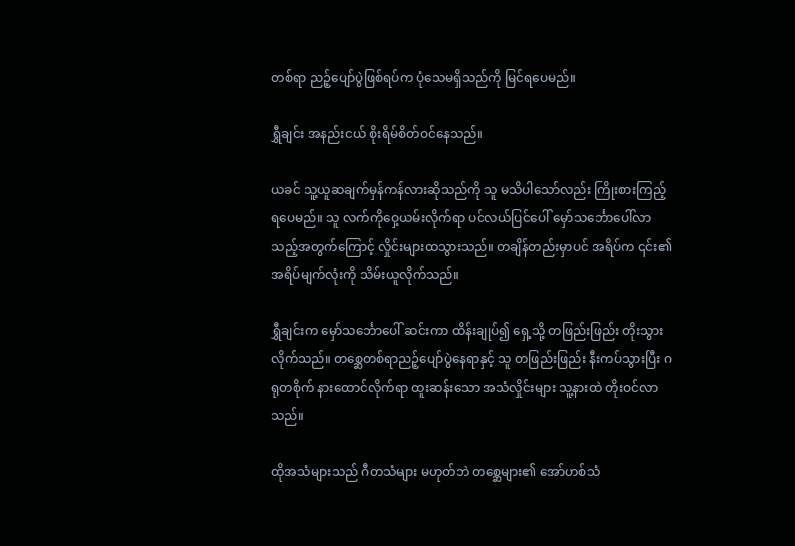တစ်ရာ ညဉ့်ပျော်ပွဲဖြစ်ရပ်က ပုံသေမရှိသည်ကို မြင်ရပေမည်။

ရွှီချင်း အနည်းငယ် စိုးရိမ်စိတ်ဝင်နေသည်။

ယခင် သူ့ယူဆချက်မှန်ကန်လားဆိုသည်ကို သူ မသိပါသော်လည်း ကြိုးစားကြည့်ရပေမည်။ သူ လက်ကိုဝှေ့ယမ်းလိုက်ရာ ပင်လယ်ပြင်ပေါ် မှော်သင်္ဘောပေါ်လာသည့်အတွက်ကြောင့် လှိုင်းများထသွားသည်။ တချိန်တည်းမှာပင် အရိပ်က ၎င်း၏ အရိပ်မျက်လုံးကို သိမ်းယူလိုက်သည်။

ရွှီချင်းက မှော်သင်္ဘောပေါ် ဆင်းကာ ထိန်းချုပ်၍ ရှေ့သို့ တဖြည်းဖြည်း တိုးသွားလိုက်သည်။ တစ္ဆေတစ်ရာညဉ့်ပျော်ပွဲနေရာနှင့် သူ တဖြည်းဖြည်း နီးကပ်သွားပြီး ဂရုတစိုက် နားထောင်လိုက်ရာ ထူးဆန်းသော အသံလှိုင်းများ သူ့နားထဲ တိုးဝင်လာသည်။

ထိုအသံများသည် ဂီတသံများ မဟုတ်ဘဲ တစ္ဆေများ၏ အော်ဟစ်သံ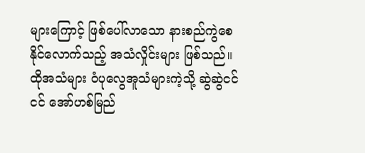များကြောင့် ဖြစ်ပေါ်လာသော နားစည်ကွဲစေနိုင်လောက်သည့် အသံလှိုင်းများ ဖြစ်သည်။ ထိုအသံများ ဝံပုလွေအူသံများကဲ့သို့ ဆွဲဆွဲငင်ငင် အော်ဟစ်မြည်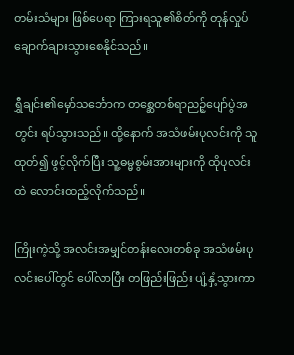တမ်းသံများ ဖြစ်ပေရာ ကြားရသူ၏စိတ်ကို တုန်လှုပ်ချောက်ချားသွားစေနိုင်သည်။

ရွှီချင်း၏မှော်သင်္ဘောက တစ္ဆေတစ်ရာညဉ့်ပျော်ပွဲအတွင်း ရပ်သွားသည်။ ထို့နောက် အသံဖမ်းပုလင်းကို သူ ထုတ်၍ ဖွင့်လိုက်ပြီး သူ့ဓမ္မစွမ်းအားများကို ထိုပုလင်းထဲ လောင်းထည့်လိုက်သည်။

ကြိုးကဲ့သို့ အလင်းအမျှင်တန်းလေးတစ်ခု အသံဖမ်းပုလင်းပေါ်တွင် ပေါ်လာပြီး တဖြည်းဖြည်း ပျံ့နှံ့သွားကာ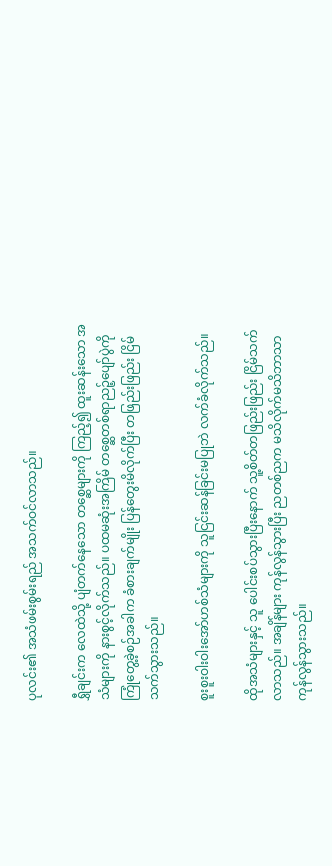ပုလင်း၏ အသံဖမ်းစွမ်းရည် အသက်ဝင်လာသည်။

ရွှီချင်းက လေထဲသို့ ပျံတက်နေသော တစ္ဆေများကို ကြည့်၍ ထူးဆန်းသော အသံများကို နားစွင့်လိုက်သည်။ ပထမဆုံးအကြိမ် တစ္ဆေတစ်ရာညဉ့်ပျော်ပွဲကို ကြုံတွေ့ခဲ့စဉ်အခါက ခံစားချက်မျိုး ပြန်တွေးမိလိုက်ပြီး တဖြည်းဖြည်း ငြိမ်သက်သွားသည်။

စူးစူးဝါးဝါးအော်ဟစ်သံများကို သူငြင်းဆန်ခြင်းမပြုဘဲ လက်ခံလိုက်သည်။

ထိုအသံများနှင့် သူ ပေါင်းစပ်သွားပြီးနောက် သူ့စိတ်တဖြည်းဖြည်း ငြိမ်သက်လာသည်။ အချိန်များ ကုန်လွန်သွားပြီး ညတစ်ညက မသိလိုက်မသိဘာသာ ကုန်လွန်သွားသည်။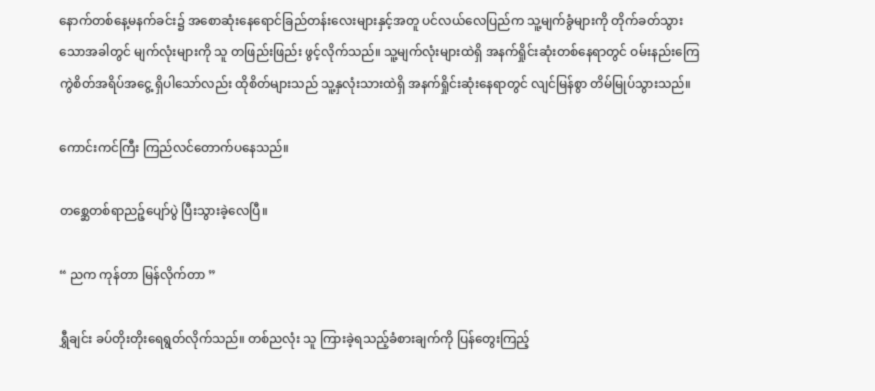နောက်တစ်နေ့မနက်ခင်း၌ အစောဆုံးနေရောင်ခြည်တန်းလေးများနှင့်အတူ ပင်လယ်လေပြည်က သူ့မျက်ခွံများကို တိုက်ခတ်သွားသောအခါတွင် မျက်လုံးများကို သူ တဖြည်းဖြည်း ဖွင့်လိုက်သည်။ သူ့မျက်လုံးများထဲရှိ အနက်ရှိုင်းဆုံးတစ်နေရာတွင် ဝမ်းနည်းကြေကွဲစိတ်အရိပ်အငွေ့ ရှိပါသော်လည်း ထိုစိတ်များသည် သူ့နှလုံးသားထဲရှိ အနက်ရှိုင်းဆုံးနေရာတွင် လျင်မြန်စွာ တိမ်မြုပ်သွားသည်။

ကောင်းကင်ကြီး ကြည်လင်တောက်ပနေသည်။

တစ္ဆေတစ်ရာညဉ့်ပျော်ပွဲ ပြီးသွားခဲ့လေပြီ။

“ ညက ကုန်တာ မြန်လိုက်တာ ”

ရွှီချင်း ခပ်တိုးတိုးရေရွတ်လိုက်သည်။ တစ်ညလုံး သူ ကြားခဲ့ရသည့်ခံစားချက်ကို ပြန်တွေးကြည့်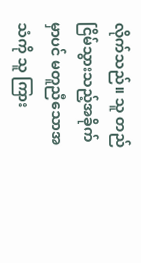လိုက်သည်။ သူ တည်ငြိမ်သွားသည့်အခိုက်မှာပင် မတူညီသောအသံကို သူ ကြား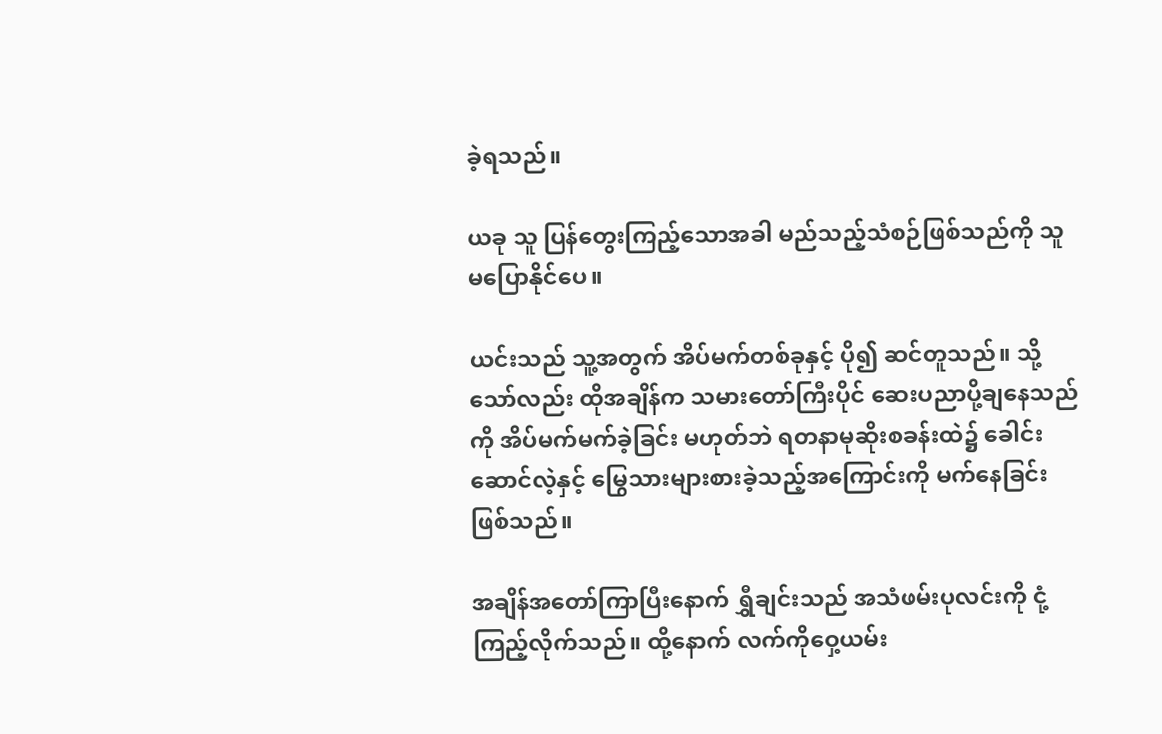ခဲ့ရသည်။

ယခု သူ ပြန်တွေးကြည့်သောအခါ မည်သည့်သံစဉ်ဖြစ်သည်ကို သူ မပြောနိုင်ပေ။

ယင်းသည် သူ့အတွက် အိပ်မက်တစ်ခုနှင့် ပို၍ ဆင်တူသည်။ သို့သော်လည်း ထိုအချိန်က သမားတော်ကြီးပိုင် ဆေးပညာပို့ချနေသည်ကို အိပ်မက်မက်ခဲ့ခြင်း မဟုတ်ဘဲ ရတနာမုဆိုးစခန်းထဲ၌ ခေါင်းဆောင်လဲ့နှင့် မြွေသားများစားခဲ့သည့်အကြောင်းကို မက်နေခြင်း ဖြစ်သည်။

အချိန်အတော်ကြာပြီးနောက် ရွှီချင်းသည် အသံဖမ်းပုလင်းကို ငုံ့ကြည့်လိုက်သည်။ ထို့နောက် လက်ကိုဝှေ့ယမ်း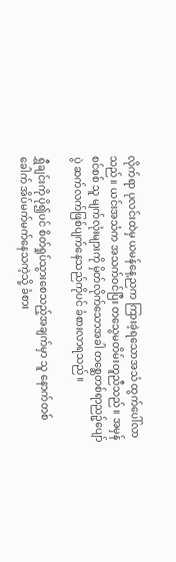လိုက်ရာ ပုလင်းထဲမှ ယမန်နေ့ညက ကြားခဲ့ရသောအသံ ထွက်ပေါ်လာသည်။ ယင်းအသံက အသက်ဝင်ပြီး တသွေမတိမ်းတူညီသည်။ အမှန်စင်စစ် သူ မျက်လုံးများကို မှိတ်လိုက်သောအခါ တစ္ဆေတစ်ရာညဉ့်ပျော်ပွဲ ဆက်လက်ဖြစ်ပျက်နေသည်ကိုပင် ခံစားလာရသည်။

ရွှီချင်းကို ပို၍ပင် စိတ်ရှုပ်သွားစေသည့်အချက်မှာ သူ နောက်တစ်ခေါက် အိပ်မက်မက်နေသကဲ့သို့ ခံစား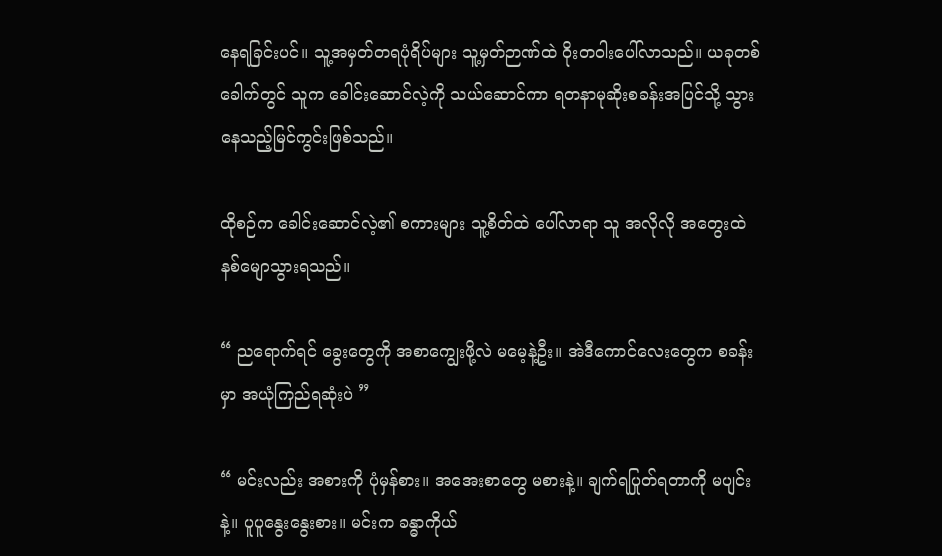နေရခြင်းပင်။ သူ့အမှတ်တရပုံရိပ်များ သူ့မှတ်ဉာဏ်ထဲ ဝိုးတဝါးပေါ်လာသည်။ ယခုတစ်ခေါက်တွင် သူက ခေါင်းဆောင်လဲ့ကို သယ်ဆောင်ကာ ရတနာမုဆိုးစခန်းအပြင်သို့ သွားနေသည့်မြင်ကွင်းဖြစ်သည်။

ထိုစဉ်က ခေါင်းဆောင်လဲ့၏ စကားများ သူ့စိတ်ထဲ ပေါ်လာရာ သူ အလိုလို အတွေးထဲ နစ်မျောသွားရသည်။

“ ညရောက်ရင် ခွေးတွေကို အစာကျွေးဖို့လဲ မမေ့နဲ့ဦး။ အဲဒီကောင်လေးတွေက စခန်းမှာ အယုံကြည်ရဆုံးပဲ ”

“ မင်းလည်း အစားကို ပုံမှန်စား။ အအေးစာတွေ မစားနဲ့။ ချက်ရပြုတ်ရတာကို မပျင်းနဲ့။ ပူပူနွေးနွေးစား။ မင်းက ခန္ဓာကိုယ်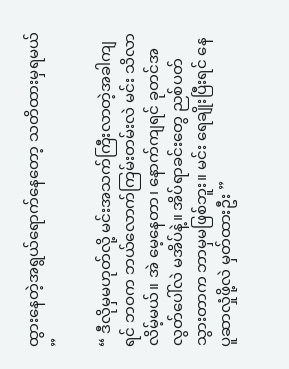ထွားနေတဲ့အရွယ်ရောက်နေတော့ သတိထားမှရမယ် ”

“ ဒီလိုမှမဟုတ်လို့ မင်းအသက်ကြီးလာတဲ့အခါကျရင် ဘဝက ဘယ်လောက်ကြမ်းတမ်းလဲ မင်း သိလာလိမ့်မယ်။ အဲ မေ့နေတာ၊ နောက်ကျရင် ခုတင်အလွတ်ပေါ်လဲ မအိပ်နဲ့။ အိပ်ရာခင်းတွေ ညစ်ပတ်သွားတာက ဘာမှမဖြစ်ဘူး။ မင်း ရေချိုးပြီးရင် နေပူဆာလှုံဖို့လဲ မှတ်ထားဦး ”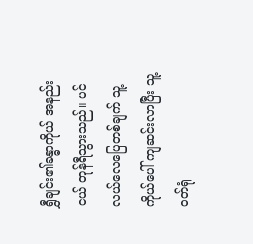ရွှီချင်း၏ခန္ဓာကိုယ် အနည်းငယ် တုန်ရီသွားသည်။ ပင်လယ်လေပြေတစ်ချက် သူ့ကိုယ်ပေါ် ကျဆင်းလာပြီး သူ့ဝတ်ရုံ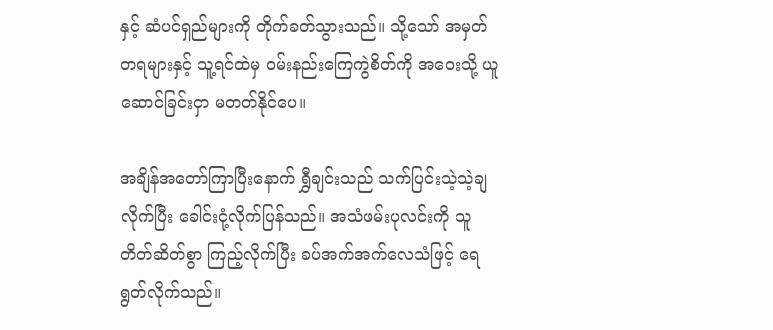နှင့် ဆံပင်ရှည်များကို တိုက်ခတ်သွားသည်။ သို့သော် အမှတ်တရများနှင့် သူ့ရင်ထဲမှ ဝမ်းနည်းကြေကွဲစိတ်ကို အဝေးသို့ ယူဆောင်ခြင်းငှာ မတတ်နိုင်ပေ။

အချိန်အတော်ကြာပြီးနောက် ရွှီချင်းသည် သက်ပြင်းသဲ့သဲ့ချလိုက်ပြီး ခေါင်းငုံ့လိုက်ပြန်သည်။ အသံဖမ်းပုလင်းကို သူ တိတ်ဆိတ်စွာ ကြည့်လိုက်ပြီး ခပ်အက်အက်လေသံဖြင့် ရေရွတ်လိုက်သည်။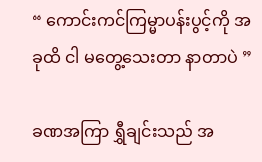“ ကောင်းကင်ကြမ္မာပန်းပွင့်ကို အခုထိ ငါ မတွေ့သေးတာ နာတာပဲ ”

ခဏအကြာ ရွှီချင်းသည် အ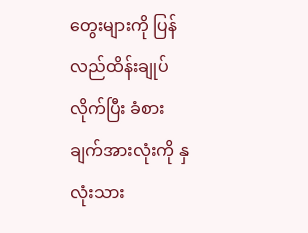တွေးများကို ပြန်လည်ထိန်းချုပ်လိုက်ပြီး ခံစားချက်အားလုံးကို နှလုံးသား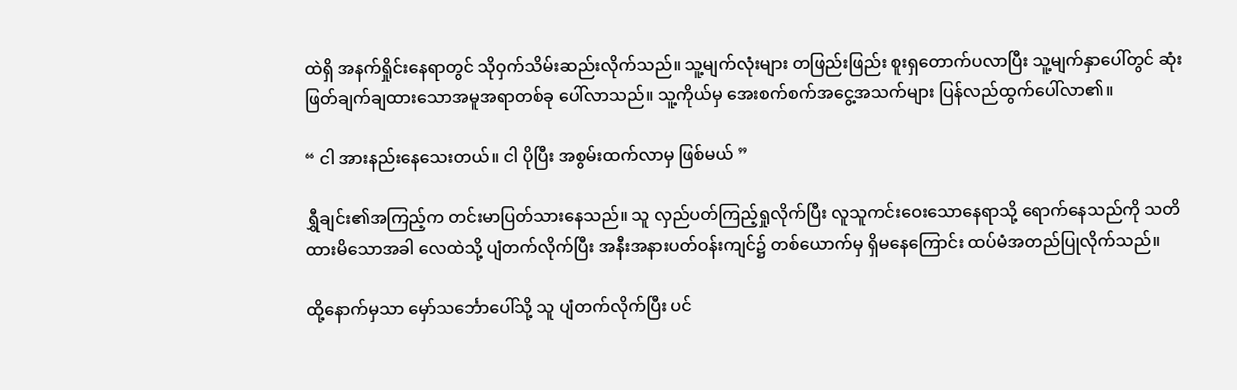ထဲရှိ အနက်ရှိုင်းနေရာတွင် သိုဝှက်သိမ်းဆည်းလိုက်သည်။ သူ့မျက်လုံးများ တဖြည်းဖြည်း စူးရှတောက်ပလာပြီး သူ့မျက်နှာပေါ်တွင် ဆုံးဖြတ်ချက်ချထားသောအမူအရာတစ်ခု ပေါ်လာသည်။ သူ့ကိုယ်မှ အေးစက်စက်အငွေ့အသက်များ ပြန်လည်ထွက်ပေါ်လာ၏။

“ ငါ အားနည်းနေသေးတယ်။ ငါ ပိုပြီး အစွမ်းထက်လာမှ ဖြစ်မယ် ”

ရွှီချင်း၏အကြည့်က တင်းမာပြတ်သားနေသည်။ သူ လှည်ပတ်ကြည့်ရှုလိုက်ပြီး လူသူကင်းဝေးသောနေရာသို့ ရောက်နေသည်ကို သတိထားမိသောအခါ လေထဲသို့ ပျံတက်လိုက်ပြီး အနီးအနားပတ်ဝန်းကျင်၌ တစ်ယောက်မှ ရှိမနေကြောင်း ထပ်မံအတည်ပြုလိုက်သည်။

ထို့နောက်မှသာ မှော်သင်္ဘောပေါ်သို့ သူ ပျံတက်လိုက်ပြီး ပင်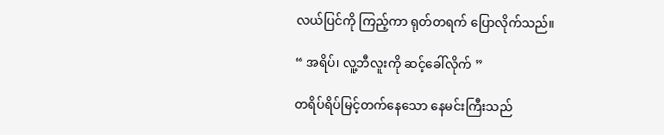လယ်ပြင်ကို ကြည့်ကာ ရုတ်တရက် ပြောလိုက်သည်။

“ အရိပ်၊ လူ့ဘီလူးကို ဆင့်ခေါ်လိုက် ”

တရိပ်ရိပ်မြင့်တက်နေသော နေမင်းကြီးသည်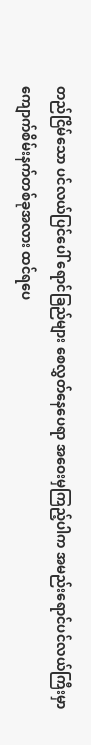တည်ငြိမ်သော ပင်လယ်ပြင်ပေါ် ရောင်ခြည်များ စေလွှတ်နေပေရာ အဝေးမှကြည့်ပါက အမည်းရောင်ပင်လယ်ကြီးမှာ ကျောက်စိမ်းနက်တစ်ခုအလား ထင်ရပေ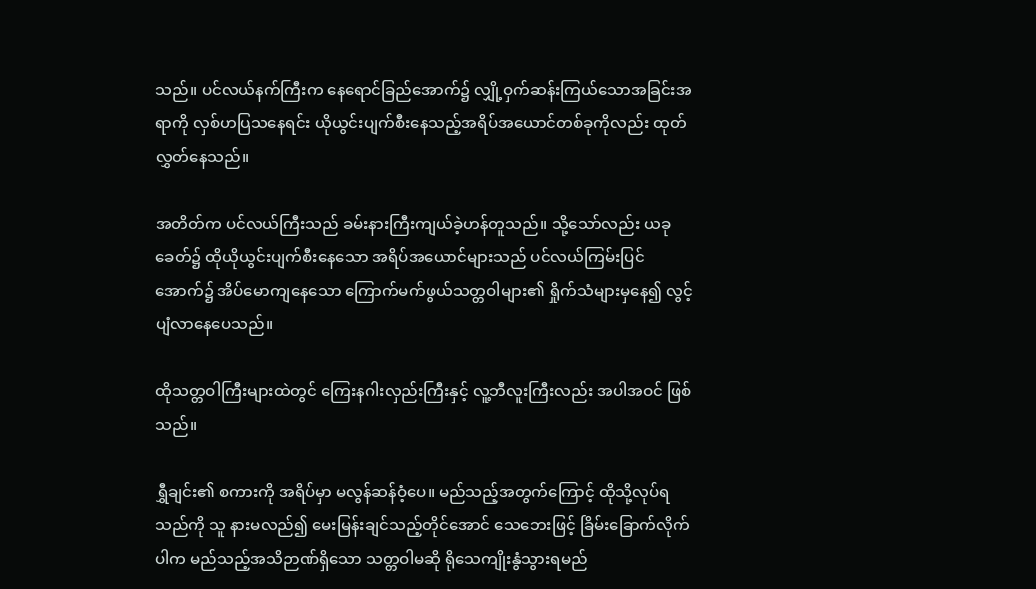သည်။ ပင်လယ်နက်ကြီးက နေရောင်ခြည်အောက်၌ လျှို့ဝှက်ဆန်းကြယ်သောအခြင်းအရာကို လှစ်ဟပြသနေရင်း ယိုယွင်းပျက်စီးနေသည့်အရိပ်အယောင်တစ်ခုကိုလည်း ထုတ်လွှတ်နေသည်။

အတိတ်က ပင်လယ်ကြီးသည် ခမ်းနားကြီးကျယ်ခဲ့ဟန်တူသည်။ သို့သော်လည်း ယခုခေတ်၌ ထိုယိုယွင်းပျက်စီးနေသော အရိပ်အယောင်များသည် ပင်လယ်ကြမ်းပြင်အောက်၌ အိပ်မောကျနေသော ကြောက်မက်ဖွယ်သတ္တဝါများ၏ ရှိုက်သံများမှနေ၍ လွင့်ပျံလာနေပေသည်။

ထိုသတ္တဝါကြီးများထဲတွင် ကြေးနဂါးလှည်းကြီးနှင့် လူ့ဘီလူးကြီးလည်း အပါအဝင် ဖြစ်သည်။

ရွှီချင်း၏ စကားကို အရိပ်မှာ မလွန်ဆန်ဝံ့ပေ။ မည်သည့်အတွက်ကြောင့် ထိုသို့လုပ်ရသည်ကို သူ နားမလည်၍ မေးမြန်းချင်သည့်တိုင်အောင် သေဘေးဖြင့် ခြိမ်းခြောက်လိုက်ပါက မည်သည့်အသိဉာဏ်ရှိသော သတ္တဝါမဆို ရိုသေကျိုးနွံသွားရမည်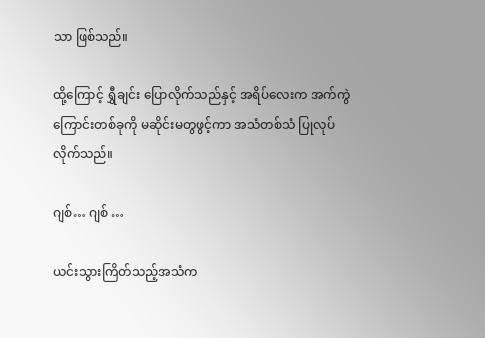သာ ဖြစ်သည်။

ထို့ကြောင့် ရွှီချင်း ပြောလိုက်သည်နှင့် အရိပ်လေးက အက်ကွဲကြောင်းတစ်ခုကို မဆိုင်းမတွဖွင့်ကာ အသံတစ်သံ ပြုလုပ်လိုက်သည်။

ဂျစ်… ဂျစ် …

ယင်းသွားကြိတ်သည့်အသံက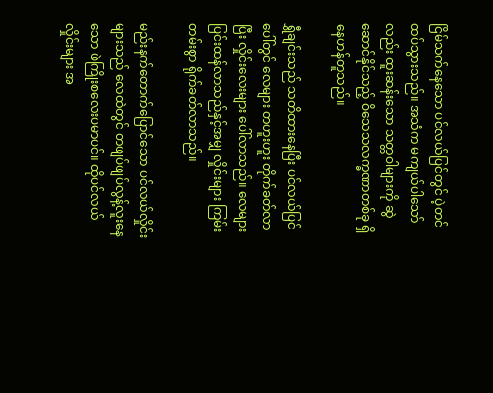ငြိမ်သက်နေသော ပင်လယ်ပြင်တွင် ပဲ့တင်ထပ်သွားသည်။ အသံက မကျယ်ပါသော်လည်း ထူးဆန်းသော သတ္တဝါများကို ဆွဲဆောင်နိုင်သည့် ဝိသေသလက္ခဏာတစ်ခု ရှိနေဟန်တူသည်။

ရွှီချင်းသည် သတိထားနေပြီး ပင်လယ်ပြင်ပေါ်တွင် လေများ တဟူးဟူး တိုက်ခတ်လာပြီး လှိုင်းလေးများ ပေါ်လာသည်။ လေများ ပြင်းထန်လာသည်နှင့်အမျှ လှိုင်းများ ကြမ်းတမ်းစွာ ရိုက်ခတ်လာသည်။

မည်းနက်တောက်ပြောင်သော ပင်လယ်လှိုင်းများသည် လေထဲတွင် တဖျပ်ဖျပ်လွန့်လူးနေသော ဖဲကြိုးစလေးပမာပင်။ ထိုပင်လယ်လှိုင်းများ အ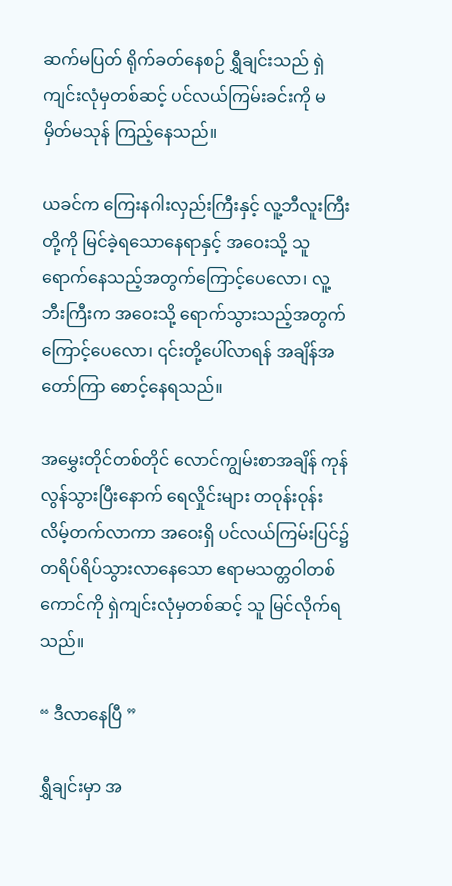ဆက်မပြတ် ရိုက်ခတ်နေစဉ် ရွှီချင်းသည် ရှဲကျင်းလုံမှတစ်ဆင့် ပင်လယ်ကြမ်းခင်းကို မမှိတ်မသုန် ကြည့်နေသည်။

ယခင်က ကြေးနဂါးလှည်းကြီးနှင့် လူ့ဘီလူးကြီးတို့ကို မြင်ခဲ့ရသောနေရာနှင့် အဝေးသို့ သူ ရောက်နေသည့်အတွက်ကြောင့်ပေလော၊ လူ့ဘီးကြီးက အဝေးသို့ ရောက်သွားသည့်အတွက်ကြောင့်ပေလော၊ ၎င်းတို့ပေါ်လာရန် အချိန်အတော်ကြာ စောင့်နေရသည်။

အမွှေးတိုင်တစ်တိုင် လောင်ကျွမ်းစာအချိန် ကုန်လွန်သွားပြီးနောက် ရေလှိုင်းများ တဝုန်းဝုန်း လိမ့်တက်လာကာ အဝေးရှိ ပင်လယ်ကြမ်းပြင်၌ တရိပ်ရိပ်သွားလာနေသော ဧရာမသတ္တဝါတစ်ကောင်ကို ရှဲကျင်းလုံမှတစ်ဆင့် သူ မြင်လိုက်ရသည်။

“ ဒီလာနေပြီ ”

ရွှီချင်းမှာ အ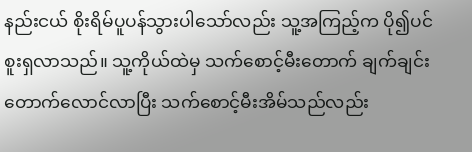နည်းငယ် စိုးရိမ်ပူပန်သွားပါသော်လည်း သူ့အကြည့်က ပို၍ပင် စူးရှလာသည်။ သူ့ကိုယ်ထဲမှ သက်စောင့်မီးတောက် ချက်ချင်း တောက်လောင်လာပြီး သက်စောင့်မီးအိမ်သည်လည်း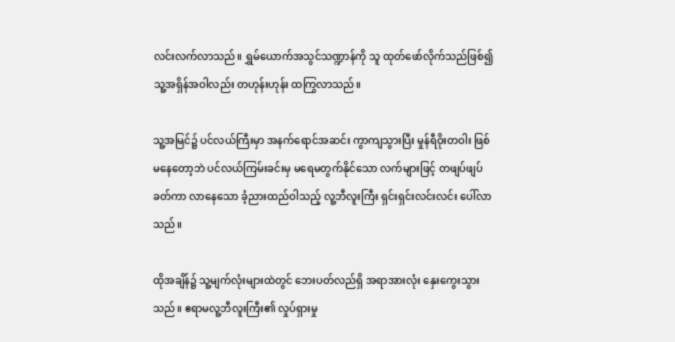လင်းလက်လာသည်။ ရွှမ်ယောက်အသွင်သဏ္ဍာန်ကို သူ ထုတ်ဖော်လိုက်သည်ဖြစ်၍ သူ့အရှိန်အဝါလည်း တဟုန်းဟုန်း ထကြွလာသည်။

သူ့အမြင်၌ ပင်လယ်ကြီးမှာ အနက်ရောင်အဆင်း ကွာကျသွားပြီး မှုန်ရီဝိုးတဝါး ဖြစ်မနေတော့ဘဲ ပင်လယ်ကြမ်းခင်းမှ မရေမတွက်နိုင်သော လက်များဖြင့် တဖျပ်ဖျပ်ခတ်ကာ လာနေသော ခံ့ညားထည်ဝါသည့် လူ့ဘီလူးကြီး ရှင်းရှင်းလင်းလင်း ပေါ်လာသည်။

ထိုအချိန်၌ သူ့မျက်လုံးများထဲတွင် ဘေးပတ်လည်ရှိ အရာအားလုံး နှေးကွေးသွားသည်။ ဧရာမလူ့ဘီလူးကြီး၏ လှုပ်ရှားမှု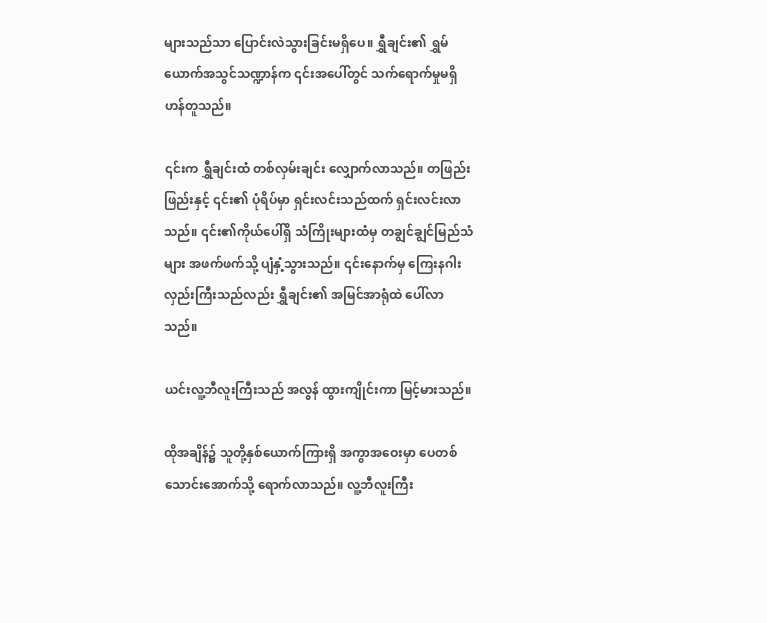များသည်သာ ပြောင်းလဲသွားခြင်းမရှိပေ။ ရွှီချင်း၏ ရွှမ်ယောက်အသွင်သဏ္ဍာန်က ၎င်းအပေါ်တွင် သက်ရောက်မှုမရှိဟန်တူသည်။

၎င်းက ရွှီချင်းထံ တစ်လှမ်းချင်း လျှောက်လာသည်။ တဖြည်းဖြည်းနှင့် ၎င်း၏ ပုံရိပ်မှာ ရှင်းလင်းသည်ထက် ရှင်းလင်းလာသည်။ ၎င်း၏ကိုယ်ပေါ်ရှိ သံကြိုးများထံမှ တချွင်ချွင်မြည်သံများ အဖက်ဖက်သို့ ပျံနှံ့သွားသည်။ ၎င်းနောက်မှ ကြေးနဂါးလှည်းကြီးသည်လည်း ရွှီချင်း၏ အမြင်အာရုံထဲ ပေါ်လာသည်။

ယင်းလူ့ဘီလူးကြီးသည် အလွန် ထွားကျိုင်းကာ မြင့်မားသည်။

ထိုအချိန်၌ သူတို့နှစ်ယောက်ကြားရှိ အကွာအဝေးမှာ ပေတစ်သောင်းအောက်သို့ ရောက်လာသည်။ လူ့ဘီလူးကြီး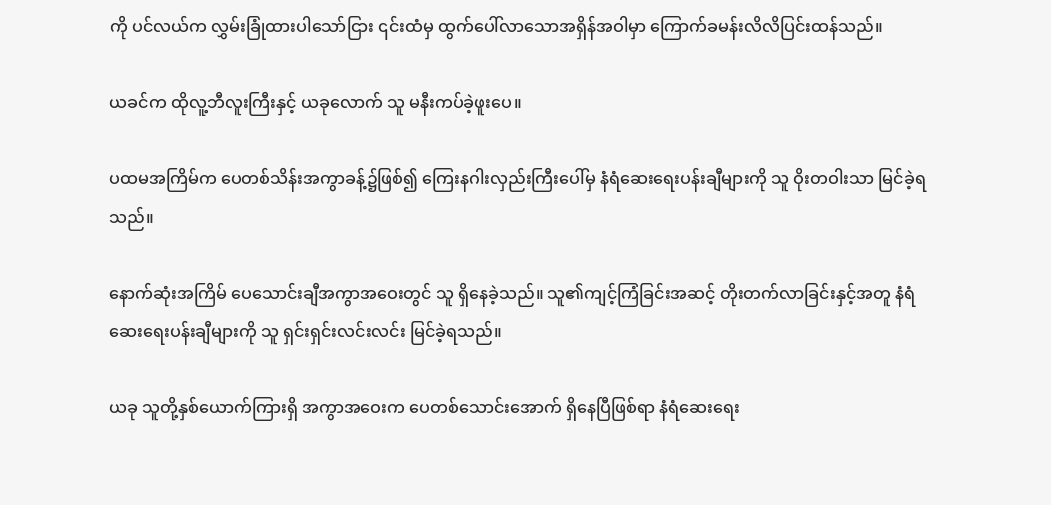ကို ပင်လယ်က လွှမ်းခြုံထားပါသော်ငြား ၎င်းထံမှ ထွက်ပေါ်လာသောအရှိန်အဝါမှာ ကြောက်ခမန်းလိလိပြင်းထန်သည်။

ယခင်က ထိုလူ့ဘီလူးကြီးနှင့် ယခုလောက် သူ မနီးကပ်ခဲ့ဖူးပေ။

ပထမအကြိမ်က ပေတစ်သိန်းအကွာခန့်၌ဖြစ်၍ ကြေးနဂါးလှည်းကြီးပေါ်မှ နံရံဆေးရေးပန်းချီများကို သူ ဝိုးတဝါးသာ မြင်ခဲ့ရသည်။

နောက်ဆုံးအကြိမ် ပေသောင်းချီအကွာအဝေးတွင် သူ ရှိနေခဲ့သည်။ သူ၏ကျင့်ကြံခြင်းအဆင့် တိုးတက်လာခြင်းနှင့်အတူ နံရံဆေးရေးပန်းချီများကို သူ ရှင်းရှင်းလင်းလင်း မြင်ခဲ့ရသည်။

ယခု သူတို့နှစ်ယောက်ကြားရှိ အကွာအဝေးက ပေတစ်သောင်းအောက် ရှိနေပြီဖြစ်ရာ နံရံဆေးရေး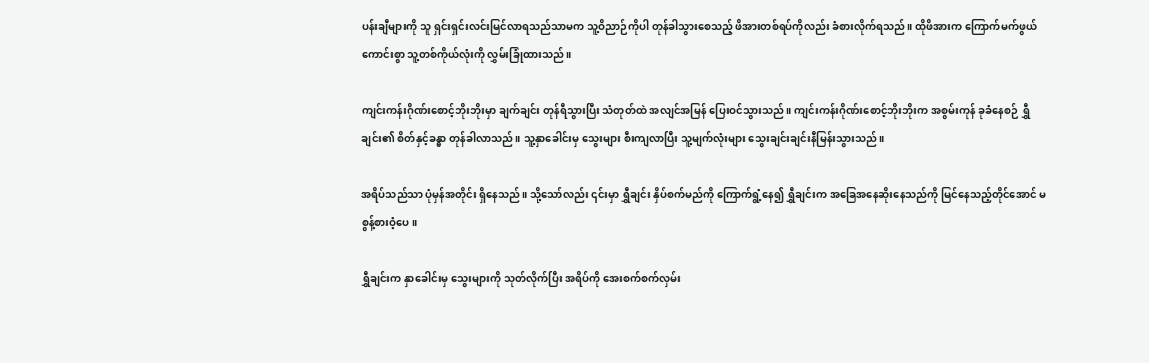ပန်းချီများကို သူ ရှင်းရှင်းလင်းမြင်လာရသည်သာမက သူ့ဝိညာဉ်ကိုပါ တုန်ခါသွားစေသည့် ဖိအားတစ်ရပ်ကိုလည်း ခံစားလိုက်ရသည်။ ထိုဖိအားက ကြောက်မက်ဖွယ်ကောင်းစွာ သူ့တစ်ကိုယ်လုံးကို လွှမ်းခြုံထားသည်။

ကျင်းကန်းဂိုဏ်းစောင့်ဘိုးဘိုးမှာ ချက်ချင်း တုန်ရီသွားပြီး သံတုတ်ထဲ အလျင်အမြန် ပြေးဝင်သွားသည်။ ကျင်းကန်းဂိုဏ်းစောင့်ဘိုးဘိုးက အစွမ်းကုန် ခုခံနေစဉ် ရွှီချင်း၏ စိတ်နှင့်ခန္ဓာ တုန်ခါလာသည်။ သူ့နှာခေါင်းမှ သွေးများ စီးကျလာပြီး သူ့မျက်လုံးများ သွေးချင်းချင်းနီမြန်းသွားသည်။

အရိပ်သည်သာ ပုံမှန်အတိုင်း ရှိနေသည်။ သို့သော်လည်း ၎င်းမှာ ရွှီချင်း နှိပ်စက်မည်ကို ကြောက်ရွံ့နေ၍ ရွှီချင်းက အခြေအနေဆိုးနေသည်ကို မြင်နေသည့်တိုင်အောင် မစွန့်စားဝံ့ပေ။

ရွှီချင်းက နှာခေါင်းမှ သွေးများကို သုတ်လိုက်ပြီး အရိပ်ကို အေးစက်စက်လှမ်း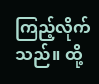ကြည့်လိုက်သည်။ ထို့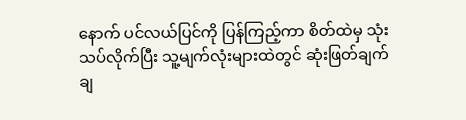နောက် ပင်လယ်ပြင်ကို ပြန်ကြည့်ကာ စိတ်ထဲမှ သုံးသပ်လိုက်ပြီး သူ့မျက်လုံးများထဲတွင် ဆုံးဖြတ်ချက်ချ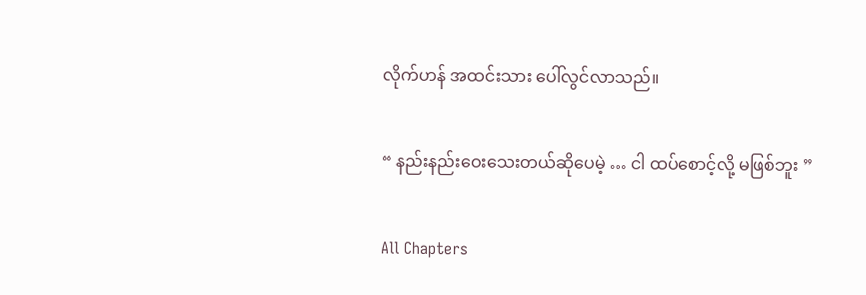လိုက်ဟန် အထင်းသား ပေါ်လွင်လာသည်။

“ နည်းနည်းဝေးသေးတယ်ဆိုပေမဲ့ … ငါ ထပ်စောင့်လို့ မဖြစ်ဘူး ”

All Chapters